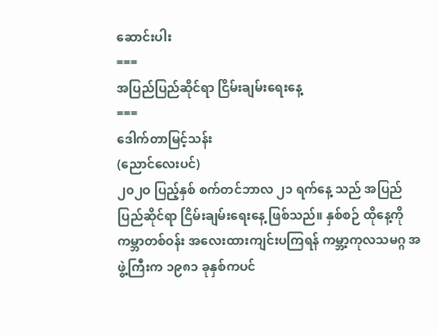ဆောင်းပါး
===
အပြည်ပြည်ဆိုင်ရာ ငြိမ်းချမ်းရေးနေ့
===
ဒေါက်တာမြင့်သန်း
(ညောင်လေးပင်)
၂၀၂ဝ ပြည့်နှစ် စက်တင်ဘာလ ၂၁ ရက်နေ့ သည် အပြည်ပြည်ဆိုင်ရာ ငြိမ်းချမ်းရေးနေ့ ဖြစ်သည်။ နှစ်စဉ် ထိုနေ့ကို ကမ္ဘာတစ်ဝန်း အလေးထားကျင်းပကြရန် ကမ္ဘာ့ကုလသမဂ္ဂ အဖွဲ့ကြီးက ၁၉၈၁ ခုနှစ်ကပင်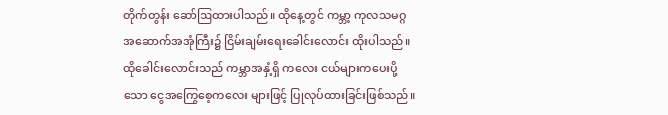တိုက်တွန်း ဆော်ဩထားပါသည်။ ထိုနေ့တွင် ကမ္ဘာ့ ကုလသမဂ္ဂ အဆောက်အအုံကြီး၌ ငြိမ်းချမ်းရေးခေါင်းလောင်း ထိုးပါသည်။ ထိုခေါင်းလောင်းသည် ကမ္ဘာအနှံ့ရှိ ကလေး ငယ်များကပေးပို့သော ငွေအကြွေစေ့ကလေး များဖြင့် ပြုလုပ်ထားခြင်းဖြစ်သည်။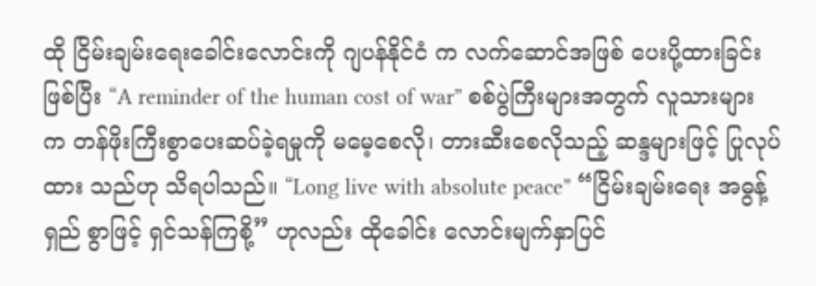ထို ငြိမ်းချမ်းရေးခေါင်းလောင်းကို ဂျပန်နိုင်ငံ က လက်ဆောင်အဖြစ် ပေးပို့ထားခြင်းဖြစ်ပြီး “A reminder of the human cost of war” စစ်ပွဲကြီးများအတွက် လူသားများက တန်ဖိုးကြီးစွာပေးဆပ်ခဲ့ရမှုကို မမေ့စေလို၊ တားဆီးစေလိုသည့် ဆန္ဒများဖြင့် ပြုလုပ်ထား သည်ဟု သိရပါသည်။ “Long live with absolute peace” “ငြိမ်းချမ်းရေး အဓွန့်ရှည် စွာဖြင့် ရှင်သန်ကြစို့” ဟုလည်း ထိုခေါင်း လောင်းမျက်နှာပြင်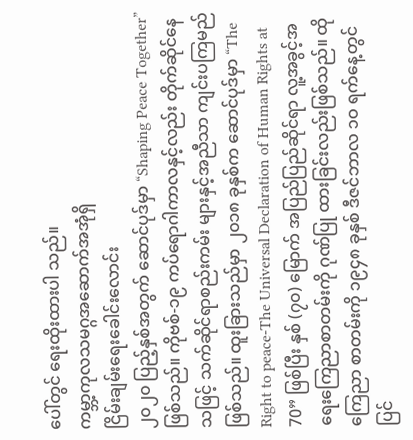ပေါ်တွင် ရေးထိုးထားပါ သည်။
ကမ္ဘာ့ကုလသမဂ္ဂအဆောက်အအုံရှိ
ငြိမ်းချမ်းရေးခေါင်းလောင်း
၂၀၂၀ ပြည့်နှစ်အတွက် ဆောင်ပုဒ်မှာ “Shaping Peace Together” ဖြစ်သည်။ ကိုဗစ်-၁၉ ကပ်ရောဂါကာလနှင့်လည်း တိုက်ဆိုင်နေသဖြင့် သက်ဆိုင်ရာစည်းကမ်း များနှင့်အညီသာ ကျင်းပကြမည်ဖြစ်သည်။ ထူးခြားသည်မှာ ၂၀၁၈ ခုနှစ်က ဆောင်ပုဒ်မှာ “The Right to peace-The Universal Declaration of Human Rights at 70” ဖြစ်ပြီး နှစ် (၇၀) မြောက် အပြည်ပြည်ဆိုင်ရာ လူ့အခွင့်အရေးကြေညာစာတမ်းကို ဂုဏ်ပြု ထားခြင်းလည်းဖြစ်သည်။ ထိုကြေညာ စာတမ်းကို ၁၉၄၈ ခုနှစ် ဒီဇင်ဘာလ ၁ဝ ရက်နေ့တွင် ပြင်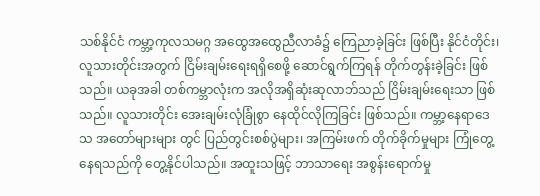သစ်နိုင်ငံ ကမ္ဘာ့ကုလသမဂ္ဂ အထွေအထွေညီလာခံ၌ ကြေညာခဲ့ခြင်း ဖြစ်ပြီး နိုင်ငံတိုင်း၊ လူသားတိုင်းအတွက် ငြိမ်းချမ်းရေးရရှိစေဖို့ ဆောင်ရွက်ကြရန် တိုက်တွန်းခဲ့ခြင်း ဖြစ်သည်။ ယခုအခါ တစ်ကမ္ဘာလုံးက အလိုအရှိဆုံးဆုလာဘ်သည် ငြိမ်းချမ်းရေးသာ ဖြစ်သည်။ လူသားတိုင်း အေးချမ်းလုံခြုံစွာ နေထိုင်လိုကြခြင်း ဖြစ်သည်။ ကမ္ဘာ့နေရာဒေသ အတော်များများ တွင် ပြည်တွင်းစစ်ပွဲများ၊ အကြမ်းဖက် တိုက်ခိုက်မှုများ ကြုံတွေ့နေရသည်ကို တွေ့နိုင်ပါသည်။ အထူးသဖြင့် ဘာသာရေး အစွန်းရောက်မှု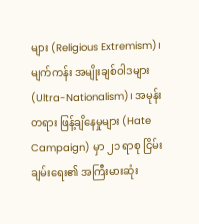များ (Religious Extremism)၊ မျက်ကန်း အမျိုးချစ်ဝါဒများ (Ultra-Nationalism)၊ အမုန်းတရား ဖြန့်ချိနေမှုများ (Hate Campaign) မှာ ၂၁ ရာစု ငြိမ်းချမ်းရေး၏ အကြီးမားဆုံး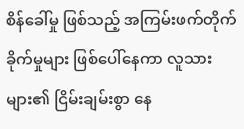စိန်ခေါ်မှု ဖြစ်သည့် အကြမ်းဖက်တိုက်ခိုက်မှုများ ဖြစ်ပေါ်နေကာ လူသားများ၏ ငြိမ်းချမ်းစွာ နေ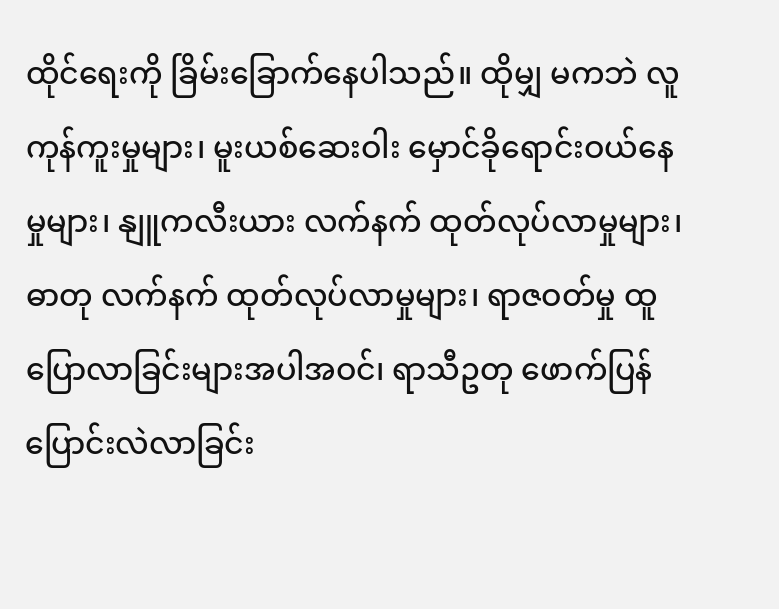ထိုင်ရေးကို ခြိမ်းခြောက်နေပါသည်။ ထိုမျှ မကဘဲ လူကုန်ကူးမှုများ၊ မူးယစ်ဆေးဝါး မှောင်ခိုရောင်းဝယ်နေမှုများ၊ နျူကလီးယား လက်နက် ထုတ်လုပ်လာမှုများ၊ ဓာတု လက်နက် ထုတ်လုပ်လာမှုများ၊ ရာဇဝတ်မှု ထူပြောလာခြင်းများအပါအဝင်၊ ရာသီဥတု ဖောက်ပြန် ပြောင်းလဲလာခြင်း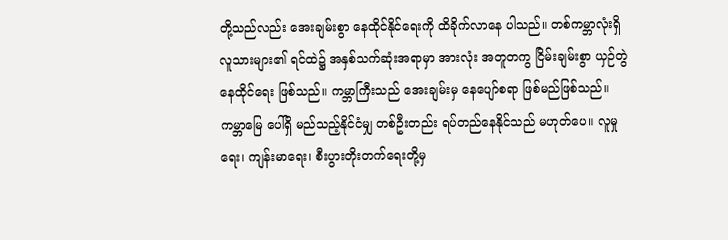တို့သည်လည်း အေးချမ်းစွာ နေထိုင်နိုင်ရေးကို ထိခိုက်လာနေ ပါသည်။ တစ်ကမ္ဘာလုံးရှိလူသားများ၏ ရင်ထဲ၌ အနှစ်သက်ဆုံးအရာမှာ အားလုံး အတူတကွ ငြိမ်းချမ်းစွာ ယှဉ်တွဲနေထိုင်ရေး ဖြစ်သည်။ ကမ္ဘာကြီးသည် အေးချမ်းမှ နေပျော်စရာ ဖြစ်မည်ဖြစ်သည်။ ကမ္ဘာမြေ ပေါ်ရှိ မည်သည့်နိုင်ငံမျှ တစ်ဦးတည်း ရပ်တည်နေနိုင်သည် မဟုတ်ပေ။ လူမှုရေး၊ ကျန်းမာရေး၊ စီးပွားတိုးတက်ရေးတို့မှ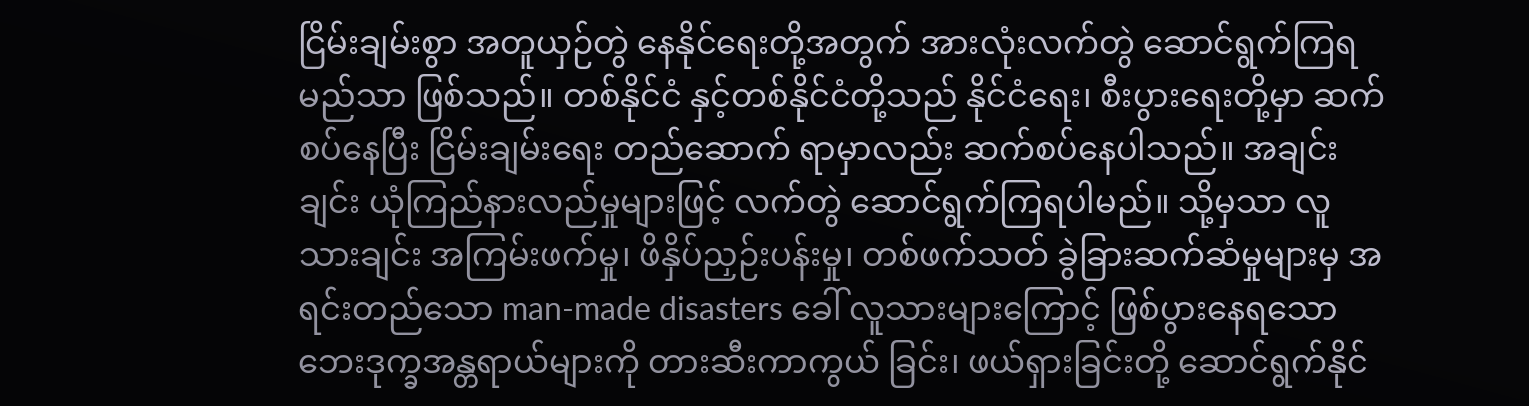ငြိမ်းချမ်းစွာ အတူယှဉ်တွဲ နေနိုင်ရေးတို့အတွက် အားလုံးလက်တွဲ ဆောင်ရွက်ကြရမည်သာ ဖြစ်သည်။ တစ်နိုင်ငံ နှင့်တစ်နိုင်ငံတို့သည် နိုင်ငံရေး၊ စီးပွားရေးတို့မှာ ဆက်စပ်နေပြီး ငြိမ်းချမ်းရေး တည်ဆောက် ရာမှာလည်း ဆက်စပ်နေပါသည်။ အချင်းချင်း ယုံကြည်နားလည်မှုများဖြင့် လက်တွဲ ဆောင်ရွက်ကြရပါမည်။ သို့မှသာ လူသားချင်း အကြမ်းဖက်မှု၊ ဖိနှိပ်ညှဉ်းပန်းမှု၊ တစ်ဖက်သတ် ခွဲခြားဆက်ဆံမှုများမှ အရင်းတည်သော man-made disasters ခေါ် လူသားများကြောင့် ဖြစ်ပွားနေရသော ဘေးဒုက္ခအန္တရာယ်များကို တားဆီးကာကွယ် ခြင်း၊ ဖယ်ရှားခြင်းတို့ ဆောင်ရွက်နိုင်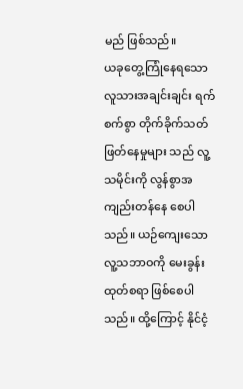မည် ဖြစ်သည်။
ယခုတွေ့ကြုံနေရသော လူသားအချင်းချင်း ရက်စက်စွာ တိုက်ခိုက်သတ်ဖြတ်နေမှုများ သည် လူ့သမိုင်းကို လွန်စွာအကျည်းတန်နေ စေပါသည်။ ယဉ်ကျေးသော လူ့သဘာဝကို မေးခွန်းထုတ်စရာ ဖြစ်စေပါသည်။ ထို့ကြောင့် နိုင်ငံ့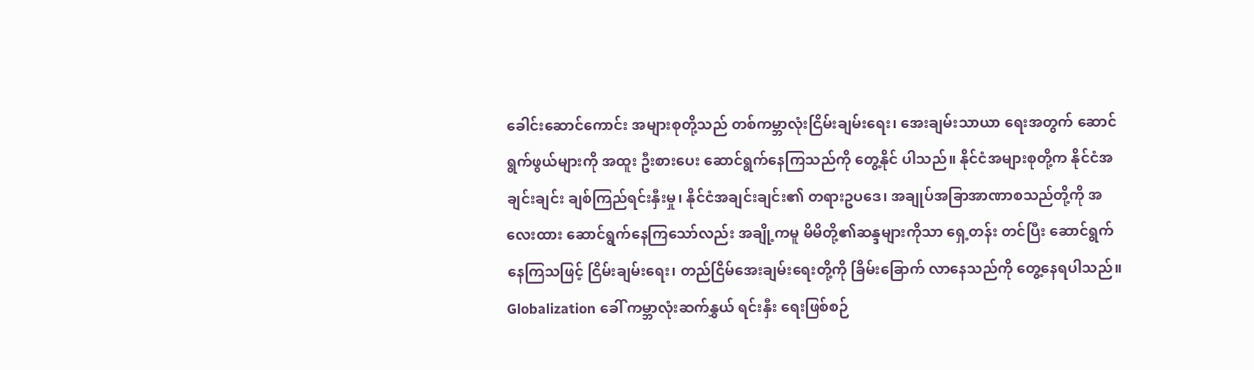ခေါင်းဆောင်ကောင်း အများစုတို့သည် တစ်ကမ္ဘာလုံးငြိမ်းချမ်းရေး၊ အေးချမ်းသာယာ ရေးအတွက် ဆောင်ရွက်ဖွယ်များကို အထူး ဦးစားပေး ဆောင်ရွက်နေကြသည်ကို တွေ့နိုင် ပါသည်။ နိုင်ငံအများစုတို့က နိုင်ငံအချင်းချင်း ချစ်ကြည်ရင်းနှီးမှု၊ နိုင်ငံအချင်းချင်း၏ တရားဥပဒေ၊ အချုပ်အခြာအာဏာစသည်တို့ကို အလေးထား ဆောင်ရွက်နေကြသော်လည်း အချို့ကမူ မိမိတို့၏ဆန္ဒများကိုသာ ရှေ့တန်း တင်ပြီး ဆောင်ရွက်နေကြသဖြင့် ငြိမ်းချမ်းရေး၊ တည်ငြိမ်အေးချမ်းရေးတို့ကို ခြိမ်းခြောက် လာနေသည်ကို တွေ့နေရပါသည်။ Globalization ခေါ် ကမ္ဘာလုံးဆက်နွှယ် ရင်းနှီး ရေးဖြစ်စဉ်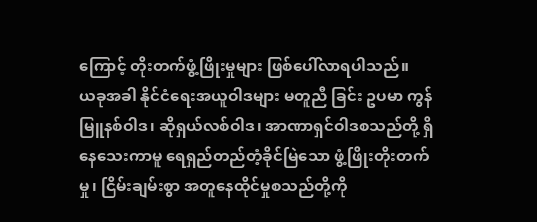ကြောင့် တိုးတက်ဖွံ့ဖြိုးမှုများ ဖြစ်ပေါ်လာရပါသည်။
ယခုအခါ နိုင်ငံရေးအယူဝါဒများ မတူညီ ခြင်း ဥပမာ ကွန်မြူနစ်ဝါဒ၊ ဆိုရှယ်လစ်ဝါဒ၊ အာဏာရှင်ဝါဒစသည်တို့ ရှိနေသေးကာမူ ရေရှည်တည်တံ့ခိုင်မြဲသော ဖွံ့ဖြိုးတိုးတက်မှု၊ ငြိမ်းချမ်းစွာ အတူနေထိုင်မှုစသည်တို့ကို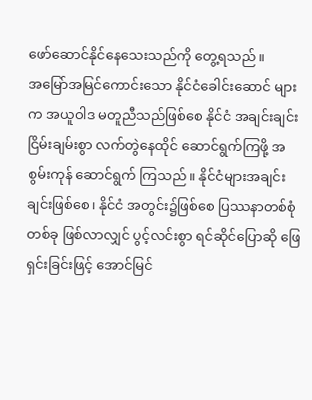ဖော်ဆောင်နိုင်နေသေးသည်ကို တွေ့ရသည်။
အမြော်အမြင်ကောင်းသော နိုင်ငံခေါင်းဆောင် များက အယူဝါဒ မတူညီသည်ဖြစ်စေ နိုင်ငံ အချင်းချင်း ငြိမ်းချမ်းစွာ လက်တွဲနေထိုင် ဆောင်ရွက်ကြဖို့ အစွမ်းကုန် ဆောင်ရွက် ကြသည်။ နိုင်ငံများအချင်းချင်းဖြစ်စေ၊ နိုင်ငံ အတွင်း၌ဖြစ်စေ ပြဿနာတစ်စုံတစ်ခု ဖြစ်လာလျှင် ပွင့်လင်းစွာ ရင်ဆိုင်ပြောဆို ဖြေရှင်းခြင်းဖြင့် အောင်မြင်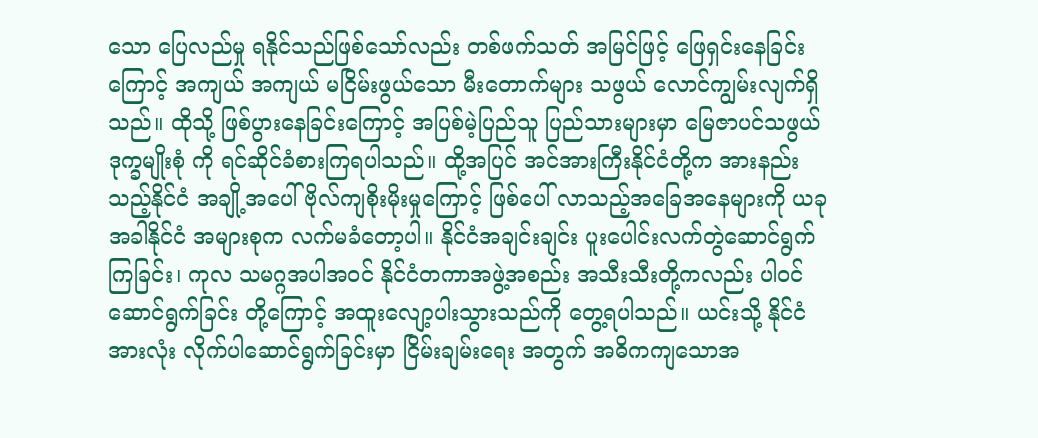သော ပြေလည်မှု ရနိုင်သည်ဖြစ်သော်လည်း တစ်ဖက်သတ် အမြင်ဖြင့် ဖြေရှင်းနေခြင်းကြောင့် အကျယ် အကျယ် မငြိမ်းဖွယ်သော မီးတောက်များ သဖွယ် လောင်ကျွမ်းလျက်ရှိသည်။ ထိုသို့ ဖြစ်ပွားနေခြင်းကြောင့် အပြစ်မဲ့ပြည်သူ ပြည်သားများမှာ မြေဇာပင်သဖွယ် ဒုက္ခမျိုးစုံ ကို ရင်ဆိုင်ခံစားကြရပါသည်။ ထို့အပြင် အင်အားကြီးနိုင်ငံတို့က အားနည်းသည့်နိုင်ငံ အချို့အပေါ် ဗိုလ်ကျစိုးမိုးမှုကြောင့် ဖြစ်ပေါ် လာသည့်အခြေအနေများကို ယခုအခါနိုင်ငံ အများစုက လက်မခံတော့ပါ။ နိုင်ငံအချင်းချင်း ပူးပေါင်းလက်တွဲဆောင်ရွက်ကြခြင်း၊ ကုလ သမဂ္ဂအပါအဝင် နိုင်ငံတကာအဖွဲ့အစည်း အသီးသီးတို့ကလည်း ပါဝင်ဆောင်ရွက်ခြင်း တို့ကြောင့် အထူးလျော့ပါးသွားသည်ကို တွေ့ရပါသည်။ ယင်းသို့ နိုင်ငံအားလုံး လိုက်ပါဆောင်ရွက်ခြင်းမှာ ငြိမ်းချမ်းရေး အတွက် အဓိကကျသောအ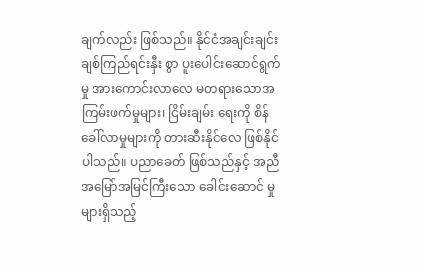ချက်လည်း ဖြစ်သည်။ နိုင်ငံအချင်းချင်း ချစ်ကြည်ရင်းနှီး စွာ ပူးပေါင်းဆောင်ရွက်မှု အားကောင်းလာလေ မတရားသောအကြမ်းဖက်မှုများ၊ ငြိမ်းချမ်း ရေးကို စိန်ခေါ်လာမှုများကို တားဆီးနိုင်လေ ဖြစ်နိုင်ပါသည်။ ပညာခေတ် ဖြစ်သည်နှင့် အညီ အမြော်အမြင်ကြီးသော ခေါင်းဆောင် မှုများရှိသည့်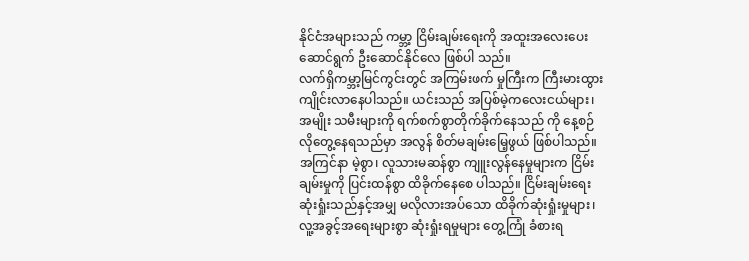နိုင်ငံအများသည် ကမ္ဘာ့ ငြိမ်းချမ်းရေးကို အထူးအလေးပေး ဆောင်ရွက် ဦးဆောင်နိုင်လေ ဖြစ်ပါ သည်။
လက်ရှိကမ္ဘာ့မြင်ကွင်းတွင် အကြမ်းဖက် မှုကြီးက ကြီးမားထွားကျိုင်းလာနေပါသည်။ ယင်းသည် အပြစ်မဲ့ကလေးငယ်များ၊ အမျိုး သမီးများကို ရက်စက်စွာတိုက်ခိုက်နေသည် ကို နေ့စဉ်လိုတွေ့နေရသည်မှာ အလွန် စိတ်မချမ်းမြေ့ဖွယ် ဖြစ်ပါသည်။ အကြင်နာ မဲ့စွာ၊ လူသားမဆန်စွာ ကျူးလွန်နေမှုများက ငြိမ်းချမ်းမှုကို ပြင်းထန်စွာ ထိခိုက်နေစေ ပါသည်။ ငြိမ်းချမ်းရေးဆုံးရှုံးသည်နှင့်အမျှ မလိုလားအပ်သော ထိခိုက်ဆုံးရှုံးမှုများ၊ လူ့အခွင့်အရေးများစွာ ဆုံးရှုံးရမှုများ တွေ့ကြုံ ခံစားရ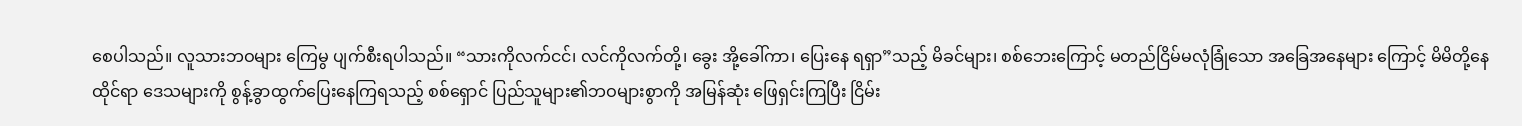စေပါသည်။ လူသားဘဝများ ကြေမွ ပျက်စီးရပါသည်။ “သားကိုလက်ငင်၊ လင်ကိုလက်တို့၊ ခွေး အို့ခေါ်ကာ၊ ပြေးနေ ရရှာ”သည့် မိခင်များ၊ စစ်ဘေးကြောင့် မတည်ငြိမ်မလုံခြုံသော အခြေအနေများ ကြောင့် မိမိတို့နေထိုင်ရာ ဒေသများကို စွန့်ခွာထွက်ပြေးနေကြရသည့် စစ်ရှောင် ပြည်သူများ၏ဘဝများစွာကို အမြန်ဆုံး ဖြေရှင်းကြပြီး ငြိမ်း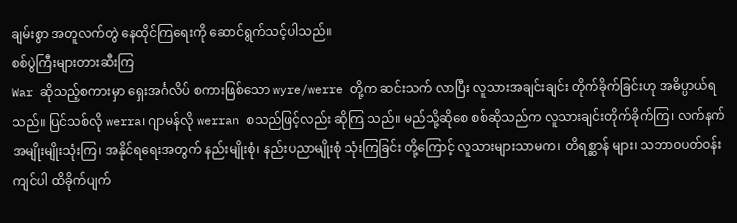ချမ်းစွာ အတူလက်တွဲ နေထိုင်ကြရေးကို ဆောင်ရွက်သင့်ပါသည်။
စစ်ပွဲကြီးများတားဆီးကြ
War ဆိုသည့်စကားမှာ ရှေးအင်္ဂလိပ် စကားဖြစ်သော wyre/werre တို့က ဆင်းသက် လာပြီး လူသားအချင်းချင်း တိုက်ခိုက်ခြင်းဟု အဓိပ္ပာယ်ရသည်။ ပြင်သစ်လို werra၊ ဂျာမန်လို werran စသည်ဖြင့်လည်း ဆိုကြ သည်။ မည်သို့ဆိုစေ စစ်ဆိုသည်က လူသားချင်းတိုက်ခိုက်ကြ၊ လက်နက် အမျိုးမျိုးသုံးကြ၊ အနိုင်ရရေးအတွက် နည်းမျိုးစုံ၊ နည်းပညာမျိုးစုံ သုံးကြခြင်း တို့ကြောင့် လူသားများသာမက၊ တိရစ္ဆာန် များ၊ သဘာဝပတ်ဝန်းကျင်ပါ ထိခိုက်ပျက်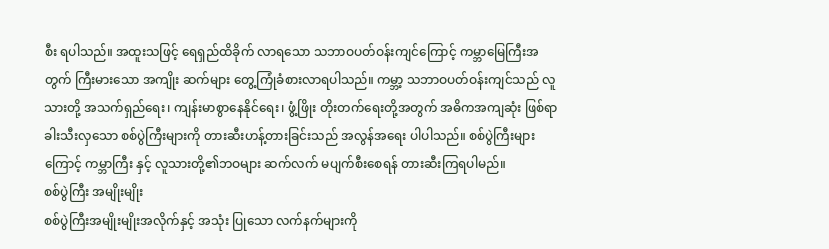စီး ရပါသည်။ အထူးသဖြင့် ရေရှည်ထိခိုက် လာရသော သဘာဝပတ်ဝန်းကျင်ကြောင့် ကမ္ဘာမြေကြီးအတွက် ကြီးမားသော အကျိုး ဆက်များ တွေ့ကြုံခံစားလာရပါသည်။ ကမ္ဘာ့ သဘာဝပတ်ဝန်းကျင်သည် လူသားတို့ အသက်ရှည်ရေး၊ ကျန်းမာစွာနေနိုင်ရေး၊ ဖွံ့ဖြိုး တိုးတက်ရေးတို့အတွက် အဓိကအကျဆုံး ဖြစ်ရာ ခါးသီးလှသော စစ်ပွဲကြီးများကို တားဆီးဟန့်တားခြင်းသည် အလွန်အရေး ပါပါသည်။ စစ်ပွဲကြီးများကြောင့် ကမ္ဘာကြီး နှင့် လူသားတို့၏ဘဝများ ဆက်လက် မပျက်စီးစေရန် တားဆီးကြရပါမည်။
စစ်ပွဲကြီး အမျိုးမျိုး
စစ်ပွဲကြီးအမျိုးမျိုးအလိုက်နှင့် အသုံး ပြုသော လက်နက်များကို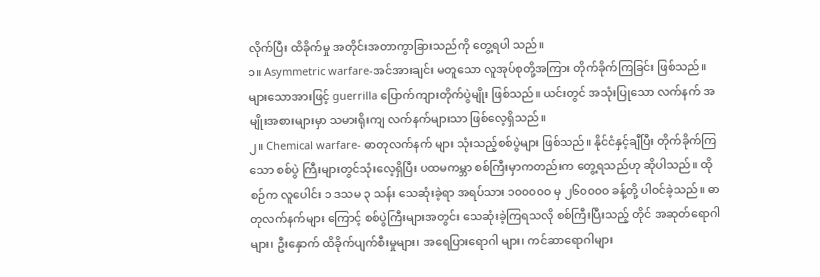လိုက်ပြီး ထိခိုက်မှု အတိုင်းအတာကွာခြားသည်ကို တွေ့ရပါ သည်။
၁။ Asymmetric warfare-အင်အားချင်း မတူသော လူအုပ်စုတို့အကြား တိုက်ခိုက်ကြခြင်း ဖြစ်သည်။ များသောအားဖြင့် guerrilla ပြောက်ကျားတိုက်ပွဲမျိုး ဖြစ်သည်။ ယင်းတွင် အသုံးပြုသော လက်နက် အမျိုးအစားများမှာ သမားရိုးကျ လက်နက်များသာ ဖြစ်လေ့ရှိသည်။
၂။ Chemical warfare- ဓာတုလက်နက် များ သုံးသည့်စစ်ပွဲများ ဖြစ်သည်။ နိုင်ငံနှင့်ချီပြီး တိုက်ခိုက်ကြသော စစ်ပွဲ ကြီးများတွင်သုံးလေ့ရှိပြီး ပထမကမ္ဘာ စစ်ကြီးမှာကတည်းက တွေ့ရသည်ဟု ဆိုပါသည်။ ထိုစဉ်က လူပေါင်း ၁ ဒသမ ၃ သန်း သေဆုံးခဲ့ရာ အရပ်သား ၁၀၀၀၀ဝ မှ ၂၆၀၀၀ဝ ခန့်တို့ ပါဝင်ခဲ့သည်။ ဓာတုလက်နက်များ ကြောင့် စစ်ပွဲကြီးများအတွင်း သေဆုံးခဲ့ကြရသလို စစ်ကြီးပြီးသည့် တိုင် အဆုတ်ရောဂါများ၊ ဦးနှောက် ထိခိုက်ပျက်စီးမှုများ၊ အရေပြားရောဂါ များ၊ ကင်ဆာရောဂါများ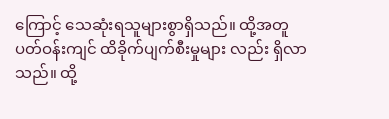ကြောင့် သေဆုံးရသူများစွာရှိသည်။ ထို့အတူ ပတ်ဝန်းကျင် ထိခိုက်ပျက်စီးမှုများ လည်း ရှိလာသည်။ ထို့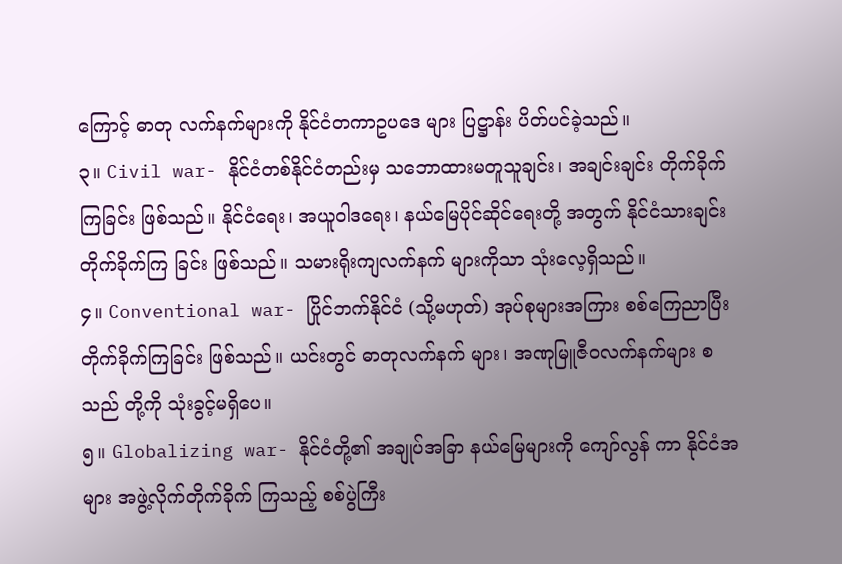ကြောင့် ဓာတု လက်နက်များကို နိုင်ငံတကာဥပဒေ များ ပြဋ္ဌာန်း ပိတ်ပင်ခဲ့သည်။
၃။ Civil war- နိုင်ငံတစ်နိုင်ငံတည်းမှ သဘောထားမတူသူချင်း၊ အချင်းချင်း တိုက်ခိုက်ကြခြင်း ဖြစ်သည်။ နိုင်ငံရေး၊ အယူဝါဒရေး၊ နယ်မြေပိုင်ဆိုင်ရေးတို့ အတွက် နိုင်ငံသားချင်း တိုက်ခိုက်ကြ ခြင်း ဖြစ်သည်။ သမားရိုးကျလက်နက် များကိုသာ သုံးလေ့ရှိသည်။
၄။ Conventional war- ပြိုင်ဘက်နိုင်ငံ (သို့မဟုတ်) အုပ်စုများအကြား စစ်ကြေညာပြီး တိုက်ခိုက်ကြခြင်း ဖြစ်သည်။ ယင်းတွင် ဓာတုလက်နက် များ၊ အဏုမြူဇီဝလက်နက်များ စသည် တို့ကို သုံးခွင့်မရှိပေ။
၅။ Globalizing war- နိုင်ငံတို့၏ အချုပ်အခြာ နယ်မြေများကို ကျော်လွန် ကာ နိုင်ငံအများ အဖွဲ့လိုက်တိုက်ခိုက် ကြသည့် စစ်ပွဲကြီး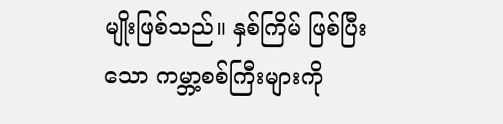မျိုးဖြစ်သည်။ နှစ်ကြိမ် ဖြစ်ပြီးသော ကမ္ဘာ့စစ်ကြီးများကို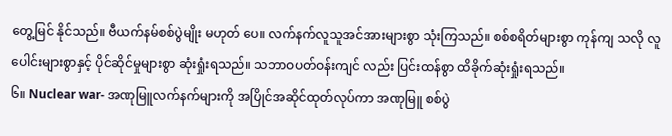တွေ့မြင် နိုင်သည်။ ဗီယက်နမ်စစ်ပွဲမျိုး မဟုတ် ပေ။ လက်နက်လူသူအင်အားများစွာ သုံးကြသည်။ စစ်စရိတ်များစွာ ကုန်ကျ သလို လူပေါင်းများစွာနှင့် ပိုင်ဆိုင်မှုများစွာ ဆုံးရှုံးရသည်။ သဘာဝပတ်ဝန်းကျင် လည်း ပြင်းထန်စွာ ထိခိုက်ဆုံးရှုံးရသည်။
၆။ Nuclear war- အဏုမြူလက်နက်များကို အပြိုင်အဆိုင်ထုတ်လုပ်ကာ အဏုမြူ စစ်ပွဲ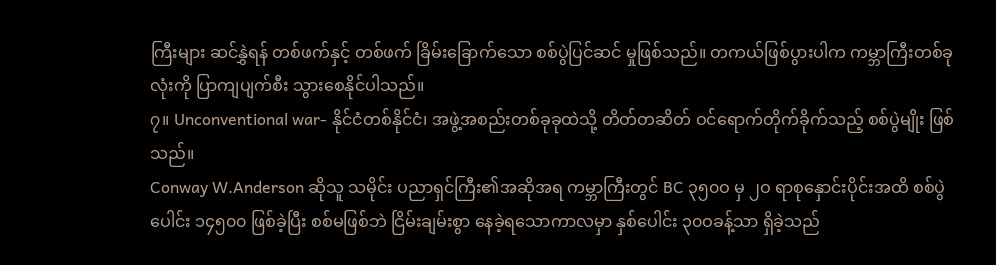ကြီးများ ဆင်နွှဲရန် တစ်ဖက်နှင့် တစ်ဖက် ခြိမ်းခြောက်သော စစ်ပွဲပြင်ဆင် မှုဖြစ်သည်။ တကယ်ဖြစ်ပွားပါက ကမ္ဘာကြီးတစ်ခုလုံးကို ပြာကျပျက်စီး သွားစေနိုင်ပါသည်။
၇။ Unconventional war- နိုင်ငံတစ်နိုင်ငံ၊ အဖွဲ့အစည်းတစ်ခုခုထဲသို့ တိတ်တဆိတ် ဝင်ရောက်တိုက်ခိုက်သည့် စစ်ပွဲမျိုး ဖြစ်သည်။
Conway W.Anderson ဆိုသူ သမိုင်း ပညာရှင်ကြီး၏အဆိုအရ ကမ္ဘာကြီးတွင် BC ၃၅၀ဝ မှ ၂ဝ ရာစုနှောင်းပိုင်းအထိ စစ်ပွဲပေါင်း ၁၄၅၀၀ ဖြစ်ခဲ့ပြီး စစ်မဖြစ်ဘဲ ငြိမ်းချမ်းစွာ နေခဲ့ရသောကာလမှာ နှစ်ပေါင်း ၃၀ဝခန့်သာ ရှိခဲ့သည်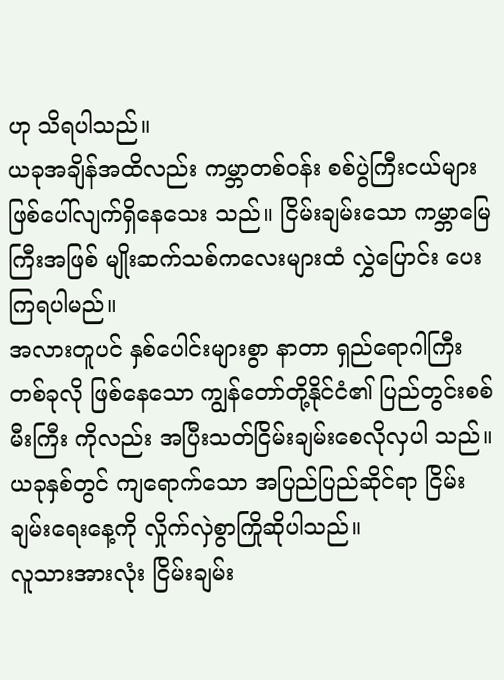ဟု သိရပါသည်။
ယခုအချိန်အထိလည်း ကမ္ဘာတစ်ဝန်း စစ်ပွဲကြီးငယ်များ ဖြစ်ပေါ်လျက်ရှိနေသေး သည်။ ငြိမ်းချမ်းသော ကမ္ဘာမြေကြီးအဖြစ် မျိုးဆက်သစ်ကလေးများထံ လွှဲပြောင်း ပေးကြရပါမည်။
အလားတူပင် နှစ်ပေါင်းများစွာ နာတာ ရှည်ရောဂါကြီးတစ်ခုလို ဖြစ်နေသော ကျွန်တော်တို့နိုင်ငံ၏ ပြည်တွင်းစစ်မီးကြီး ကိုလည်း အပြီးသတ်ငြိမ်းချမ်းစေလိုလှပါ သည်။ ယခုနှစ်တွင် ကျရောက်သော အပြည်ပြည်ဆိုင်ရာ ငြိမ်းချမ်းရေးနေ့ကို လှိုက်လှဲစွာကြိုဆိုပါသည်။
လူသားအားလုံး ငြိမ်းချမ်း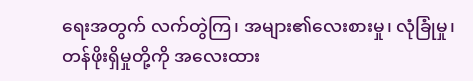ရေးအတွက် လက်တွဲကြ၊ အများ၏လေးစားမှု၊ လုံခြုံမှု၊ တန်ဖိုးရှိမှုတို့ကို အလေးထား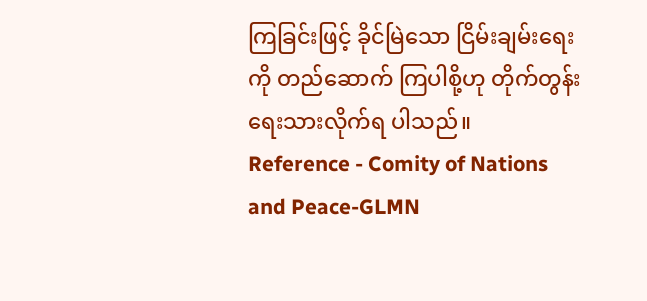ကြခြင်းဖြင့် ခိုင်မြဲသော ငြိမ်းချမ်းရေးကို တည်ဆောက် ကြပါစို့ဟု တိုက်တွန်းရေးသားလိုက်ရ ပါသည်။
Reference - Comity of Nations and Peace-GLMN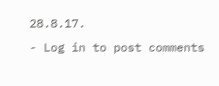28.8.17.
- Log in to post comments